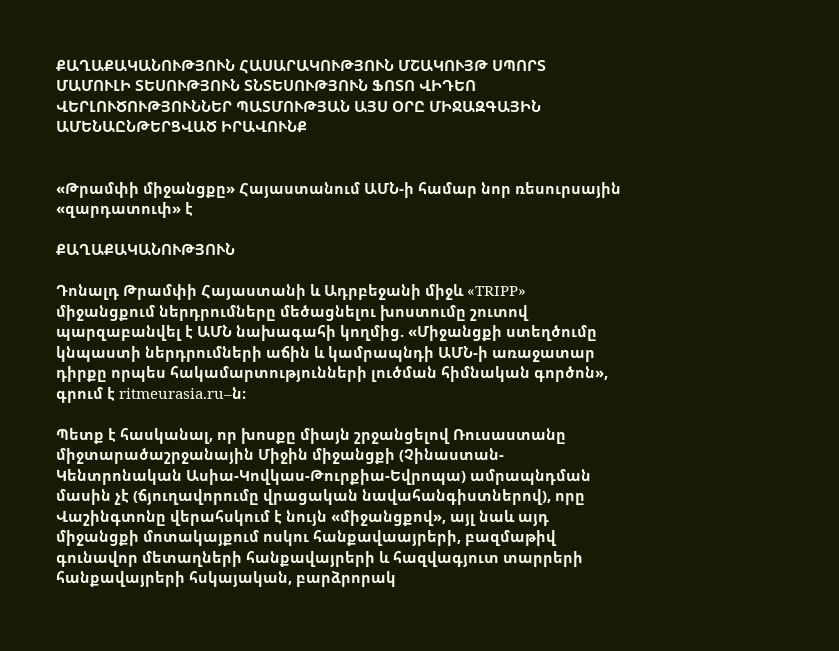ՔԱՂԱՔԱԿԱՆՈՒԹՅՈՒՆ ՀԱՍԱՐԱԿՈՒԹՅՈՒՆ ՄՇԱԿՈՒՅԹ ՍՊՈՐՏ ՄԱՄՈՒԼԻ ՏԵՍՈՒԹՅՈՒՆ ՏՆՏԵՍՈՒԹՅՈՒՆ ՖՈՏՈ ՎԻԴԵՈ ՎԵՐԼՈՒԾՈՒԹՅՈՒՆՆԵՐ ՊԱՏՄՈՒԹՅԱՆ ԱՅՍ ՕՐԸ ՄԻՋԱԶԳԱՅԻՆ ԱՄԵՆԱԸՆԹԵՐՑՎԱԾ ԻՐԱՎՈՒՆՔ


«Թրամփի միջանցքը» Հայաստանում ԱՄՆ-ի համար նոր ռեսուրսային «զարդատուփ» է

ՔԱՂԱՔԱԿԱՆՈՒԹՅՈՒՆ

Դոնալդ Թրամփի Հայաստանի և Ադրբեջանի միջև «TRIPP» միջանցքում ներդրումները մեծացնելու խոստումը շուտով պարզաբանվել է ԱՄՆ նախագահի կողմից. «Միջանցքի ստեղծումը կնպաստի ներդրումների աճին և կամրապնդի ԱՄՆ-ի առաջատար դիրքը որպես հակամարտությունների լուծման հիմնական գործոն», գրում է ritmeurasia.ru–ն։

Պետք է հասկանալ, որ խոսքը միայն շրջանցելով Ռուսաստանը միջտարածաշրջանային Միջին միջանցքի (Չինաստան-Կենտրոնական Ասիա-Կովկաս-Թուրքիա-Եվրոպա) ամրապնդման մասին չէ (ճյուղավորումը վրացական նավահանգիստներով), որը Վաշինգտոնը վերահսկում է նույն «միջանցքով», այլ նաև այդ միջանցքի մոտակայքում ոսկու հանքավաայրերի, բազմաթիվ գունավոր մետաղների հանքավայրերի և հազվագյուտ տարրերի հանքավայրերի հսկայական, բարձրորակ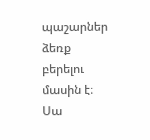պաշարներ ձեռք բերելու մասին է։ Սա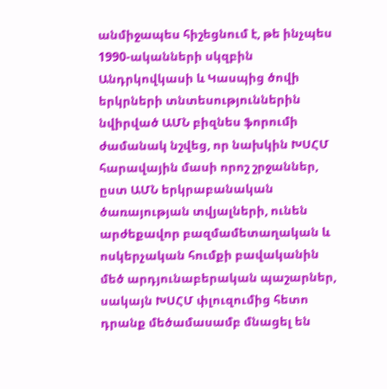անմիջապես հիշեցնում է, թե ինչպես 1990-ականների սկզբին Անդրկովկասի և Կասպից ծովի երկրների տնտեսություններին նվիրված ԱՄՆ բիզնես ֆորումի ժամանակ նշվեց, որ նախկին ԽՍՀՄ հարավային մասի որոշ շրջաններ, ըստ ԱՄՆ երկրաբանական ծառայության տվյալների, ունեն արժեքավոր բազմամետաղական և ոսկերչական հումքի բավականին մեծ արդյունաբերական պաշարներ, սակայն ԽՍՀՄ փլուզումից հետո դրանք մեծամասամբ մնացել են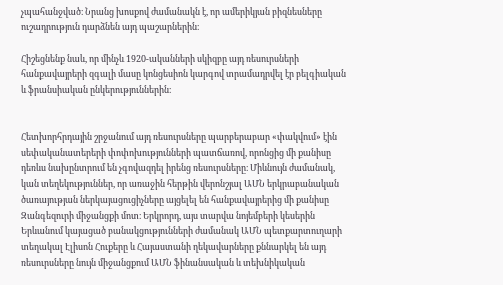չպահանջված։ Նրանց խոսքով ժամանակն է, որ ամերիկյան բիզնեսները ուշադրություն դարձնեն այդ պաշարներին։

Հիշեցնենք նաև, որ մինչև 1920-ականների սկիզբը այդ ռեսուրսների հանքավայրերի զգալի մասը կոնցեսիոն կարգով տրամադրվել էր բելգիական և ֆրանսիական ընկերություններին։


Հետխորհրդային շրջանում այդ ռեսուրսները պարբերաբար «փակվում» էին սեփականատերերի փոփոխությունների պատճառով, որոնցից մի քանիսը դեռևս նախընտրում են չգովազդել իրենց ռեսուրսները։ Միևնույն ժամանակ, կան տեղեկություններ, որ առաջին հերթին վերոնշյալ ԱՄՆ երկրաբանական ծառայության ներկայացուցիչները այցելել են հանքավայրերից մի քանիսը Զանգեզուրի միջանցքի մոտ։ Երկրորդ, այս տարվա նոյեմբերի կեսերին Երևանում կայացած բանակցությունների ժամանակ ԱՄՆ պետքարտուղարի տեղակալ Էլիսոն Հուքերը և Հայաստանի ղեկավարները քննարկել են այդ ռեսուրսները նույն միջանցքում ԱՄՆ ֆինանսական և տեխնիկական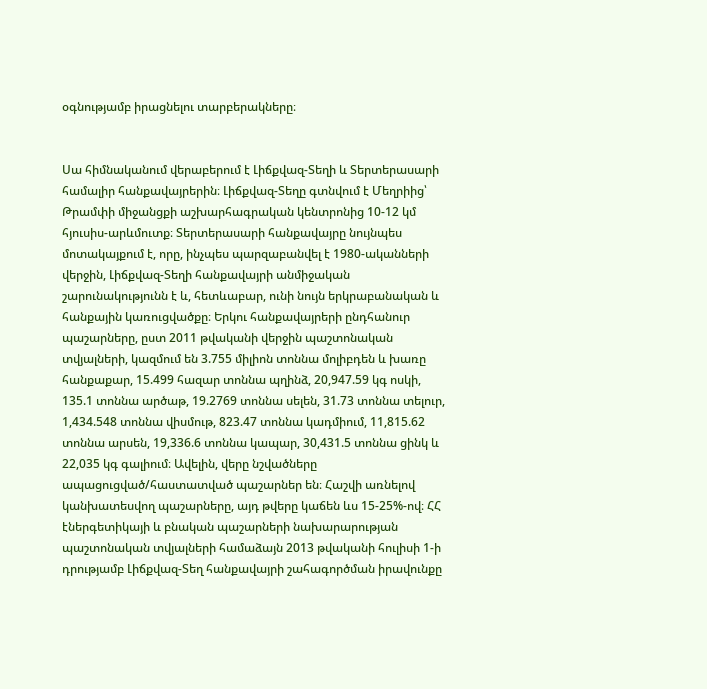օգնությամբ իրացնելու տարբերակները։


Սա հիմնականում վերաբերում է Լիճքվազ-Տեղի և Տերտերասարի համալիր հանքավայրերին։ Լիճքվազ-Տեղը գտնվում է Մեղրիից՝ Թրամփի միջանցքի աշխարհագրական կենտրոնից 10-12 կմ հյուսիս-արևմուտք։ Տերտերասարի հանքավայրը նույնպես մոտակայքում է, որը, ինչպես պարզաբանվել է 1980-ականների վերջին, Լիճքվազ-Տեղի հանքավայրի անմիջական շարունակությունն է և, հետևաբար, ունի նույն երկրաբանական և հանքային կառուցվածքը։ Երկու հանքավայրերի ընդհանուր պաշարները, ըստ 2011 թվականի վերջին պաշտոնական տվյալների, կազմում են 3.755 միլիոն տոննա մոլիբդեն և խառը հանքաքար, 15.499 հազար տոննա պղինձ, 20,947.59 կգ ոսկի, 135.1 տոննա արծաթ, 19.2769 տոննա սելեն, 31.73 տոննա տելուր, 1,434.548 տոննա վիսմութ, 823.47 տոննա կադմիում, 11,815.62 տոննա արսեն, 19,336.6 տոննա կապար, 30,431.5 տոննա ցինկ և 22,035 կգ գալիում։ Ավելին, վերը նշվածները ապացուցված/հաստատված պաշարներ են։ Հաշվի առնելով կանխատեսվող պաշարները, այդ թվերը կաճեն ևս 15-25%-ով։ ՀՀ էներգետիկայի և բնական պաշարների նախարարության պաշտոնական տվյալների համաձայն 2013 թվականի հուլիսի 1-ի դրությամբ Լիճքվազ-Տեղ հանքավայրի շահագործման իրավունքը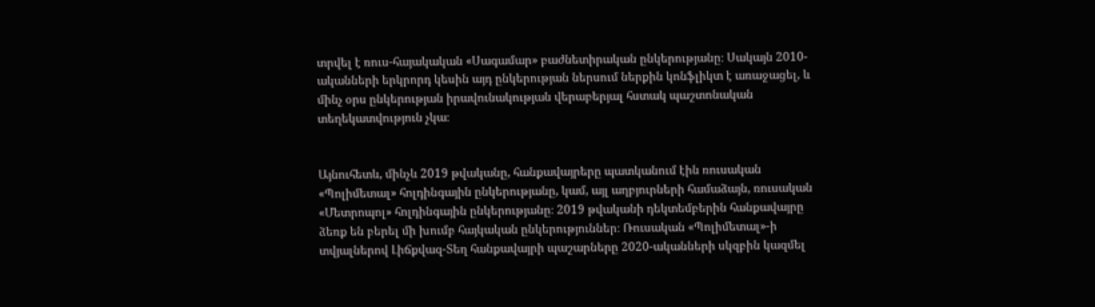տրվել է ռուս-հայակական «Սագամար» բաժնետիրական ընկերությանը։ Սակայն 2010-ականների երկրորդ կեսին այդ ընկերության ներսում ներքին կոնֆլիկտ է առաջացել, և մինչ օրս ընկերության իրավունակության վերաբերյալ հստակ պաշտոնական տեղեկատվություն չկա։


Այնուհետև, մինչև 2019 թվականը, հանքավայրերը պատկանում էին ռուսական «Պոլիմետալ» հոլդինգային ընկերությանը, կամ, այլ աղբյուրների համաձայն, ռուսական «Մետրոպոլ» հոլդինգային ընկերությանը։ 2019 թվականի դեկտեմբերին հանքավայրը ձեռք են բերել մի խումբ հայկական ընկերություններ։ Ռուսական «Պոլիմետալ»-ի տվյալներով Լիճքվազ-Տեղ հանքավայրի պաշարները 2020-ականների սկզբին կազմել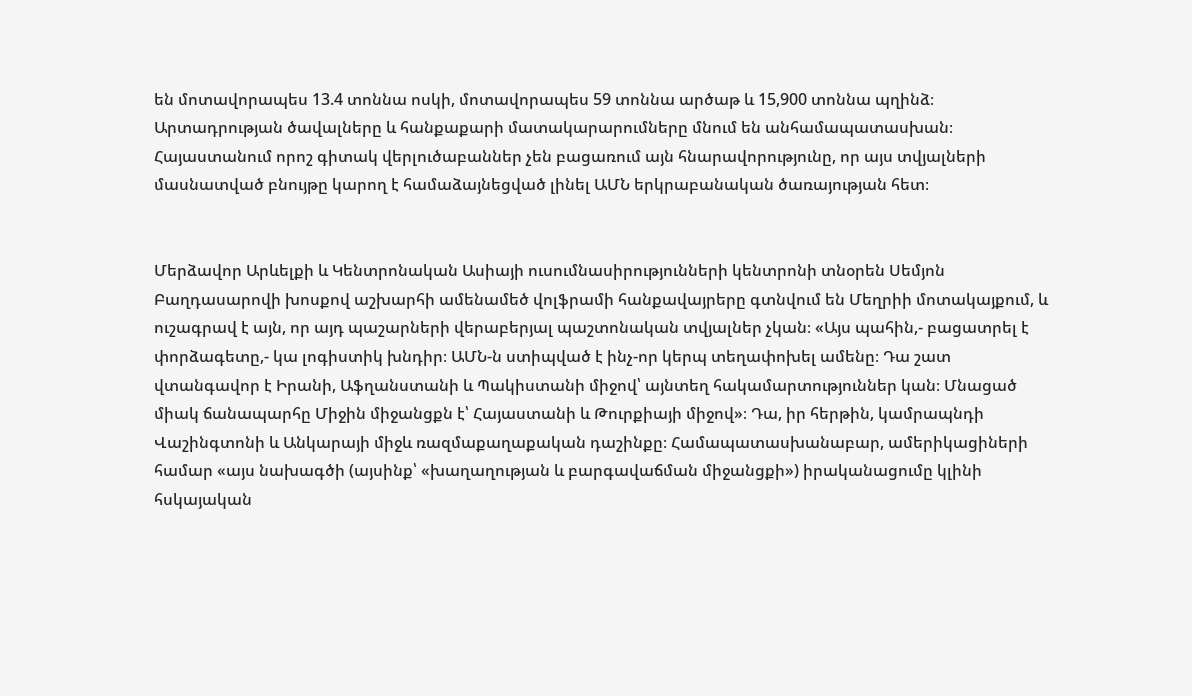են մոտավորապես 13.4 տոննա ոսկի, մոտավորապես 59 տոննա արծաթ և 15,900 տոննա պղինձ։ Արտադրության ծավալները և հանքաքարի մատակարարումները մնում են անհամապատասխան։ Հայաստանում որոշ գիտակ վերլուծաբաններ չեն բացառում այն հնարավորությունը, որ այս տվյալների մասնատված բնույթը կարող է համաձայնեցված լինել ԱՄՆ երկրաբանական ծառայության հետ։


Մերձավոր Արևելքի և Կենտրոնական Ասիայի ուսումնասիրությունների կենտրոնի տնօրեն Սեմյոն Բաղդասարովի խոսքով աշխարհի ամենամեծ վոլֆրամի հանքավայրերը գտնվում են Մեղրիի մոտակայքում, և ուշագրավ է այն, որ այդ պաշարների վերաբերյալ պաշտոնական տվյալներ չկան։ «Այս պահին,- բացատրել է փորձագետը,- կա լոգիստիկ խնդիր։ ԱՄՆ-ն ստիպված է ինչ-որ կերպ տեղափոխել ամենը։ Դա շատ վտանգավոր է Իրանի, Աֆղանստանի և Պակիստանի միջով՝ այնտեղ հակամարտություններ կան։ Մնացած միակ ճանապարհը Միջին միջանցքն է՝ Հայաստանի և Թուրքիայի միջով»։ Դա, իր հերթին, կամրապնդի Վաշինգտոնի և Անկարայի միջև ռազմաքաղաքական դաշինքը։ Համապատասխանաբար, ամերիկացիների համար «այս նախագծի (այսինք՝ «խաղաղության և բարգավաճման միջանցքի») իրականացումը կլինի հսկայական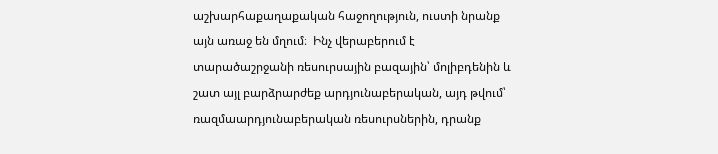աշխարհաքաղաքական հաջողություն, ուստի նրանք այն առաջ են մղում։  Ինչ վերաբերում է տարածաշրջանի ռեսուրսային բազային՝ մոլիբդենին և շատ այլ բարձրարժեք արդյունաբերական, այդ թվում՝ ռազմաարդյունաբերական ռեսուրսներին, դրանք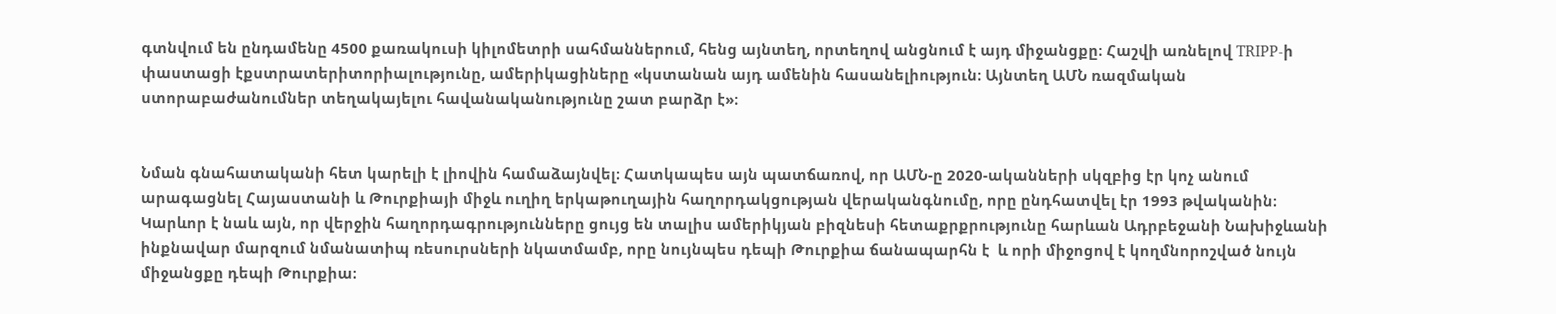գտնվում են ընդամենը 4500 քառակուսի կիլոմետրի սահմաններում, հենց այնտեղ, որտեղով անցնում է այդ միջանցքը։ Հաշվի առնելով TRIPP-ի փաստացի էքստրատերիտորիալությունը, ամերիկացիները «կստանան այդ ամենին հասանելիություն։ Այնտեղ ԱՄՆ ռազմական ստորաբաժանումներ տեղակայելու հավանականությունը շատ բարձր է»։


Նման գնահատականի հետ կարելի է լիովին համաձայնվել։ Հատկապես այն պատճառով, որ ԱՄՆ-ը 2020-ականների սկզբից էր կոչ անում արագացնել Հայաստանի և Թուրքիայի միջև ուղիղ երկաթուղային հաղորդակցության վերականգնումը, որը ընդհատվել էր 1993 թվականին։ Կարևոր է նաև այն, որ վերջին հաղորդագրությունները ցույց են տալիս ամերիկյան բիզնեսի հետաքրքրությունը հարևան Ադրբեջանի Նախիջևանի ինքնավար մարզում նմանատիպ ռեսուրսների նկատմամբ, որը նույնպես դեպի Թուրքիա ճանապարհն է  և որի միջոցով է կողմնորոշված նույն միջանցքը դեպի Թուրքիա։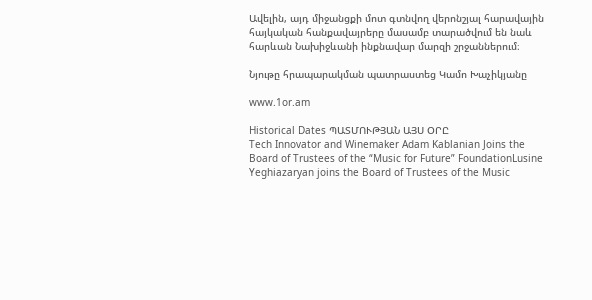Ավելին, այդ միջանցքի մոտ գտնվող վերոնշյալ հարավային հայկական հանքավայրերը մասամբ տարածվում են նաև հարևան Նախիջևանի ինքնավար մարզի շրջաններում։

Նյութը հրապարակման պատրաստեց Կամո Խաչիկյանը

www.1or.am

Historical Dates ՊԱՏՄՈՒԹՅԱՆ ԱՅՍ ՕՐԸ
Tech Innovator and Winemaker Adam Kablanian Joins the Board of Trustees of the “Music for Future” FoundationLusine Yeghiazaryan joins the Board of Trustees of the Music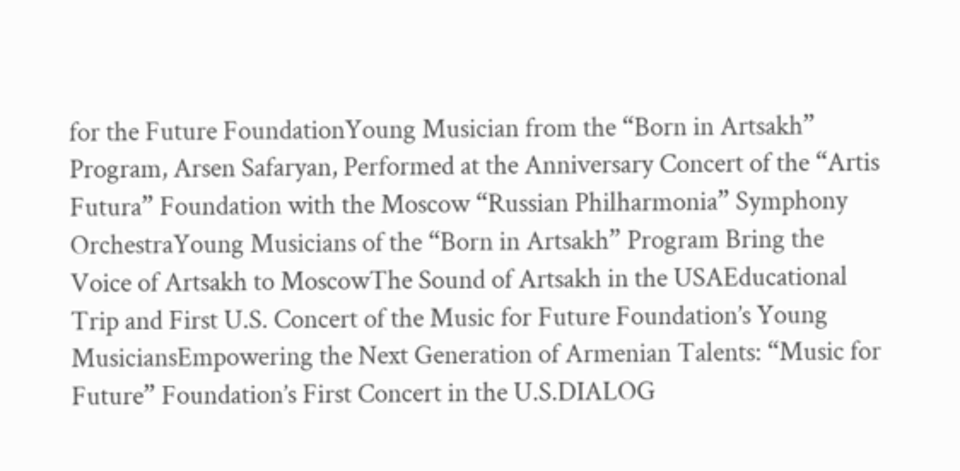for the Future FoundationYoung Musician from the “Born in Artsakh” Program, Arsen Safaryan, Performed at the Anniversary Concert of the “Artis Futura” Foundation with the Moscow “Russian Philharmonia” Symphony OrchestraYoung Musicians of the “Born in Artsakh” Program Bring the Voice of Artsakh to MoscowThe Sound of Artsakh in the USAEducational Trip and First U.S. Concert of the Music for Future Foundation’s Young MusiciansEmpowering the Next Generation of Armenian Talents: “Music for Future” Foundation’s First Concert in the U.S.DIALOG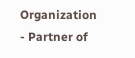Organization - Partner of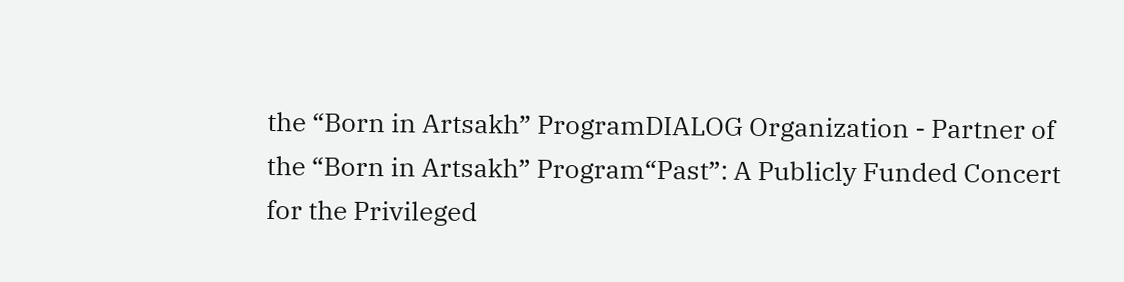the “Born in Artsakh” ProgramDIALOG Organization - Partner of the “Born in Artsakh” Program“Past”: A Publicly Funded Concert for the Privileged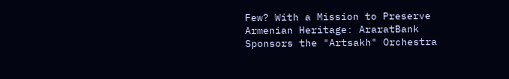Few? With a Mission to Preserve Armenian Heritage: AraratBank Sponsors the "Artsakh" Orchestra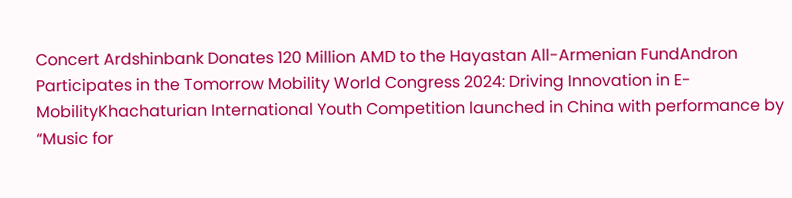Concert Ardshinbank Donates 120 Million AMD to the Hayastan All-Armenian FundAndron Participates in the Tomorrow Mobility World Congress 2024: Driving Innovation in E-MobilityKhachaturian International Youth Competition launched in China with performance by “Music for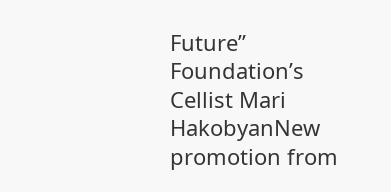Future” Foundation’s Cellist Mari HakobyanNew promotion from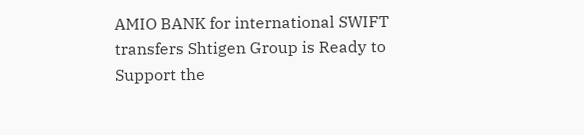AMIO BANK for international SWIFT transfers Shtigen Group is Ready to Support the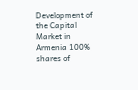Development of the Capital Market in Armenia 100% shares of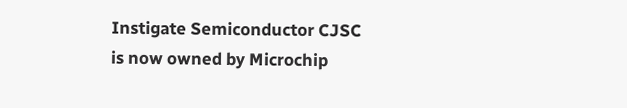Instigate Semiconductor CJSC is now owned by Microchip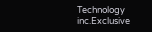Technology inc.Exclusive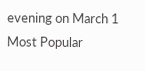evening on March 1
Most Popular